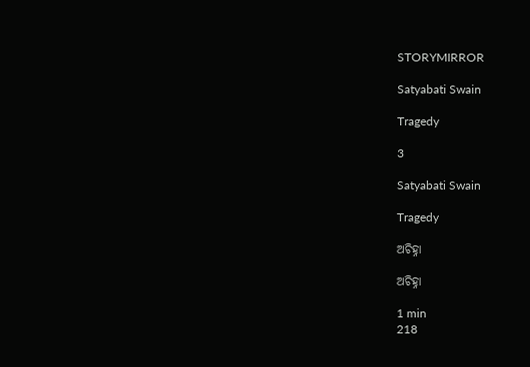STORYMIRROR

Satyabati Swain

Tragedy

3

Satyabati Swain

Tragedy

ଅଚିହ୍ନା

ଅଚିହ୍ନା

1 min
218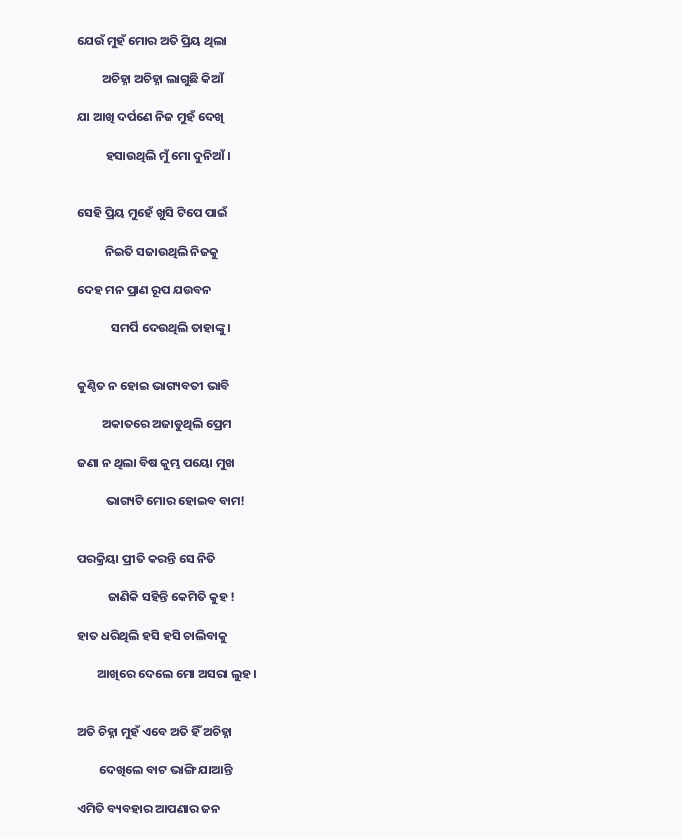ଯେଉଁ ମୁହଁ ମୋର ଅତି ପ୍ରିୟ ଥିଲା

         ଅଚିହ୍ନା ଅଚିହ୍ନା ଲାଗୁଛି କିଆଁ

ଯା ଆଖି ଦର୍ପଣେ ନିଜ ମୁହଁ ଦେଖି

          ହସାଉଥିଲି ମୁଁ ମୋ ଦୁନିଆଁ।


ସେହି ପ୍ରିୟ ମୁହେଁ ଖୁସି ଟିପେ ପାଇଁ

          ନିଇତି ସଜାଉଥିଲି ନିଜକୁ

ଦେହ ମନ ପ୍ରାଣ ରୂପ ଯଉବନ

            ସମର୍ପି ଦେଉଥିଲି ତାହାଙ୍କୁ।


କୁଣ୍ଠିତ ନ ହୋଇ ଭାଗ୍ୟବତୀ ଭାବି

         ଅକାତରେ ଅଜାଡୁଥିଲି ପ୍ରେମ

ଜଣା ନ ଥିଲା ବିଷ କୁମ୍ଭ ପୟୋ ମୁଖ

          ଭାଗ୍ୟଟି ମୋର ହୋଇବ ବାମ!


ପରକ୍ରିୟା ପ୍ରୀତି କରନ୍ତି ସେ ନିତି

           ଜାଣିକି ସହିନ୍ତି କେମିତି କୁହ !

ହାତ ଧରିଥିଲି ହସି ହସି ଚାଲିବାକୁ

       ଆଖିରେ ଦେଲେ ମୋ ଅସରା ଲୁହ।


ଅତି ଚିହ୍ନା ମୁହଁ ଏବେ ଅତି ହିଁ ଅଚିହ୍ନା

        ଦେଖିଲେ ବାଟ ଭାଙ୍ଗି ଯାଆନ୍ତି

ଏମିତି ବ୍ୟବହାର ଆପଣାର ଜନ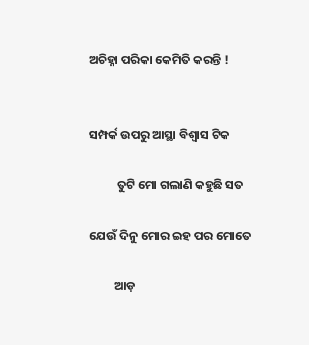ଅଚିହ୍ନା ପରିକା କେମିତି କରନ୍ତି !


ସମ୍ପର୍କ ଉପରୁ ଆସ୍ଥା ବିଶ୍ବାସ ଟିକ

          ତୁଟି ମୋ ଗଲାଣି କହୁଛି ସତ

ଯେଉଁ ଦିନୁ ମୋର ଇହ ପର ମୋତେ

         ଆଡ଼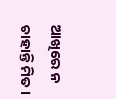ଆଖିରେ ନ ଚାହାନ୍ତି ମିତ।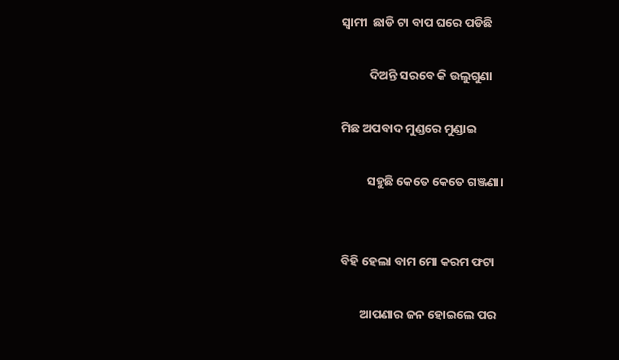ସ୍ୱାମୀ  ଛାଡି ଟା ବାପ ଘରେ ପଡିଛି

          ଦିଅନ୍ତି ସରବେ କି ଉଲୁଗୁଣା

ମିଛ ଅପବାଦ ମୁଣ୍ଡରେ ମୁଣ୍ଡାଇ

         ସହୁଛି କେତେ କେତେ ଗଞ୍ଜଣା।


ବିହି ହେଲା ବାମ ମୋ କରମ ଫଟା

       ଆପଣାର ଜନ ହୋଇଲେ ପର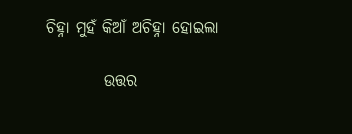ଚିହ୍ନା ମୁହଁ କିଆଁ ଅଚିହ୍ନା ହୋଇଲା

         ଉତ୍ତର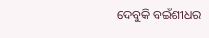ଦେବୁକି ବଇଁଶୀଧର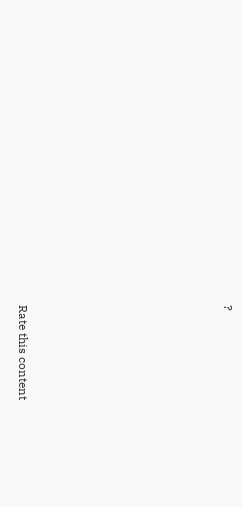?








Rate this content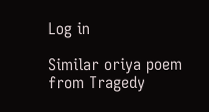Log in

Similar oriya poem from Tragedy